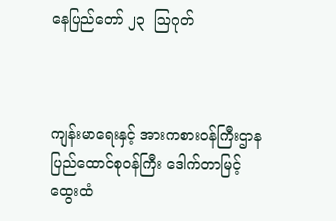နေပြည်တော် ၂၃  ဩဂုတ်



ကျန်းမာရေးနှင့် အားကစားဝန်ကြီးဌာန ပြည်ထောင်စုဝန်ကြီး ဒေါက်တာမြင့်ထွေးထံ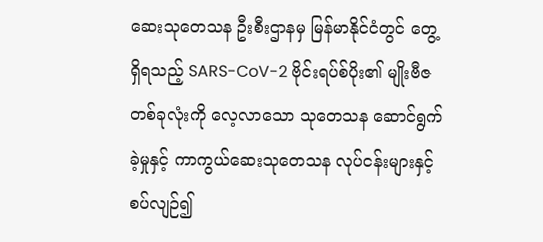ဆေးသုတေသန ဦးစီးဌာနမှ မြန်မာနိုင်ငံတွင် တွေ့ရှိရသည့် SARS-CoV-2 ဗိုင်းရပ်စ်ပိုး၏ မျိုးဗီဇတစ်ခုလုံးကို လေ့လာသော သုတေသန ဆောင်ရွက်ခဲ့မှုနှင့် ကာကွယ်ဆေးသုတေသန လုပ်ငန်းများနှင့် စပ်လျဉ်၍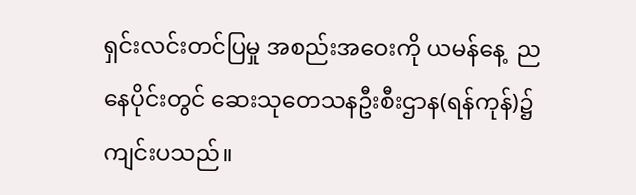ရှင်းလင်းတင်ပြမှု အစည်းအဝေးကို ယမန်နေ့  ညနေပိုင်းတွင် ဆေးသုတေသနဦးစီးဌာန(ရန်ကုန်)၌ ကျင်းပသည်။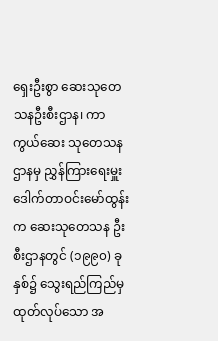ရှေးဦးစွာ ဆေးသုတေသနဦးစီးဌာန၊ ကာကွယ်ဆေး သုတေသနဌာနမှ ညွှန်ကြားရေးမှူး ဒေါက်တာဝင်းမော်ထွန်းက ဆေးသုတေသန ဦးစီးဌာနတွင် (၁၉၉၀) ခုနှစ်၌ သွေးရည်ကြည်မှ ထုတ်လုပ်သော အ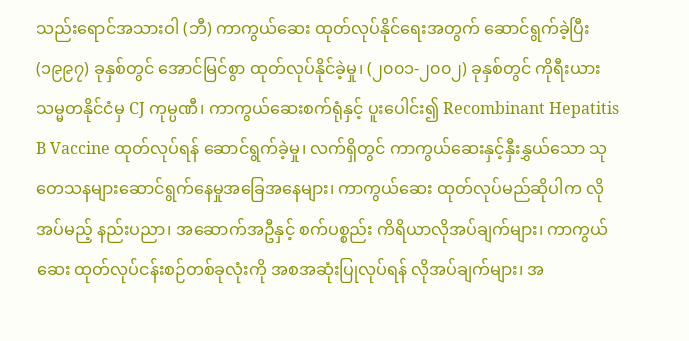သည်းရောင်အသားဝါ (ဘီ) ကာကွယ်ဆေး ထုတ်လုပ်နိုင်ရေးအတွက် ဆောင်ရွက်ခဲ့ပြီး (၁၉၉၇) ခုနှစ်တွင် အောင်မြင်စွာ ထုတ်လုပ်နိုင်ခဲ့မှု၊ (၂၀၀၁-၂၀၀၂) ခုနှစ်တွင် ကိုရီးယားသမ္မတနိုင်ငံမှ CJ ကုမ္ပဏီ၊ ကာကွယ်ဆေးစက်ရုံနှင့် ပူးပေါင်း၍ Recombinant Hepatitis B Vaccine ထုတ်လုပ်ရန် ဆောင်ရွက်ခဲ့မှု၊ လက်ရှိတွင် ကာကွယ်ဆေးနှင့်နှီးနွှယ်သော သုတေသနများဆောင်ရွက်နေမှုအခြေအနေများ၊ ကာကွယ်ဆေး ထုတ်လုပ်မည်ဆိုပါက လိုအပ်မည့် နည်းပညာ၊ အဆောက်အဦနှင့် စက်ပစ္စည်း ကိရိယာလိုအပ်ချက်များ၊ ကာကွယ်ဆေး ထုတ်လုပ်ငန်းစဉ်တစ်ခုလုံးကို အစအဆုံးပြုလုပ်ရန် လိုအပ်ချက်များ၊ အ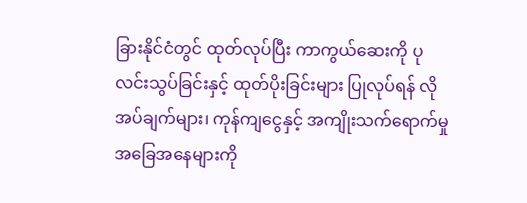ခြားနိုင်ငံတွင် ထုတ်လုပ်ပြီး ကာကွယ်ဆေးကို ပုလင်းသွပ်ခြင်းနှင့် ထုတ်ပိုးခြင်းများ ပြုလုပ်ရန် လိုအပ်ချက်များ၊ ကုန်ကျငွေနှင့် အကျိုးသက်ရောက်မှု အခြေအနေများကို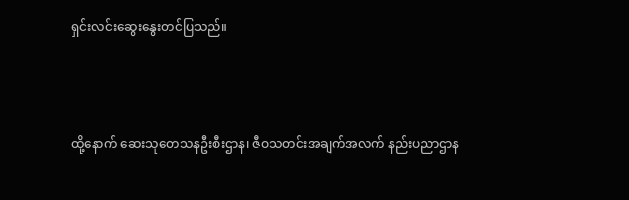ရှင်းလင်းဆွေးနွေးတင်ပြသည်။



ထို့နောက် ဆေးသုတေသနဦးစီးဌာန၊ ဇီဝသတင်းအချက်အလက် နည်းပညာဌာန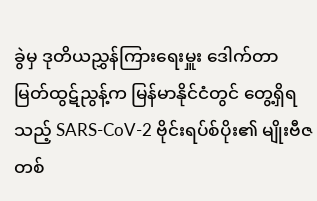ခွဲမှ ဒုတိယညွှန်ကြားရေးမှူး ဒေါက်တာမြတ်ထွဋ်ညွန့်က မြန်မာနိုင်ငံတွင် တွေ့ရှိရသည့် SARS-CoV-2 ဗိုင်းရပ်စ်ပိုး၏ မျိုးဗီဇတစ်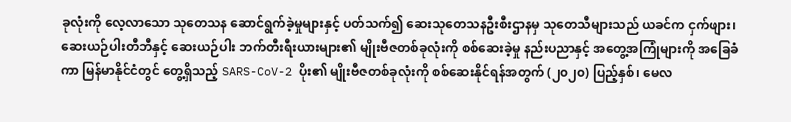ခုလုံးကို လေ့လာသော သုတေသန ဆောင်ရွက်ခဲ့မှုများနှင့် ပတ်သက်၍ ဆေးသုတေသနဦးစီးဌာနမှ သုတေသီများသည် ယခင်က ငှက်ဖျား၊ ဆေးယဉ်ပါးတီဘီနှင့် ဆေးယဉ်ပါး ဘက်တီးရီးယားများ၏ မျိုးဗီဇတစ်ခုလုံးကို စစ်ဆေးခဲ့မှု နည်းပညာနှင့် အတွေ့အကြုံများကို အခြေခံကာ မြန်မာနိုင်ငံတွင် တွေ့ရှိသည့် SARS-CoV-2 ပိုး၏ မျိုးဗီဇတစ်ခုလုံးကို စစ်ဆေးနိုင်ရန်အတွက် (၂၀၂၀) ပြည့်နှစ်၊ မေလ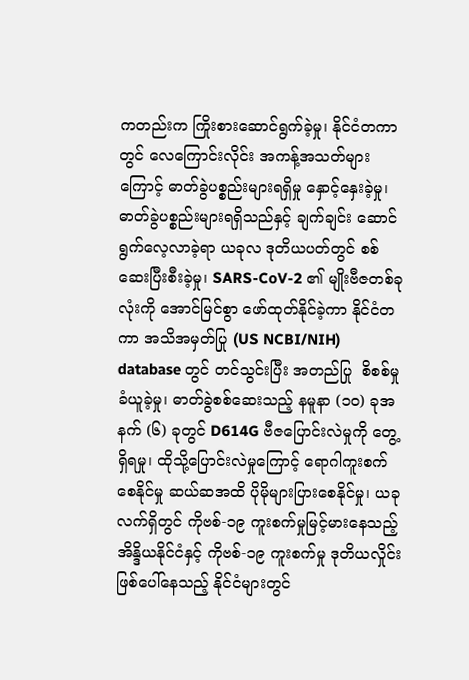ကတည်းက ကြိုးစားဆောင်ရွက်ခဲ့မှု၊ နိုင်ငံတကာတွင် လေကြောင်းလိုင်း အကန့်အသတ်များကြောင့် ဓာတ်ခွဲပစ္စည်းများရရှိမှု နှောင့်နှေးခဲ့မှု၊ ဓာတ်ခွဲပစ္စည်းများရရှိသည်နှင့် ချက်ချင်း ဆောင်ရွက်လေ့လာခဲ့ရာ ယခုလ ဒုတိယပတ်တွင် စစ်ဆေးပြီးစီးခဲ့မှု၊ SARS-CoV-2 ၏ မျိုးဗီဇတစ်ခုလုံးကို အောင်မြင်စွာ ဖော်ထုတ်နိုင်ခဲ့ကာ နိုင်ငံတကာ အသိအမှတ်ပြု (US NCBI/NIH) database တွင် တင်သွင်းပြီး အတည်ပြု  စိစစ်မှုခံယူခဲ့မှု၊ ဓာတ်ခွဲစစ်ဆေးသည့် နမူနာ (၁၀) ခုအနက် (၆) ခုတွင် D614G ဗီဇပြောင်းလဲမှုကို တွေ့ရှိရမှု၊ ထိုသို့ပြောင်းလဲမှုကြောင့် ရောဂါကူးစက်စေနိုင်မှု ဆယ်ဆအထိ ပိုမိုများပြားစေနိုင်မှု၊ ယခုလက်ရှိတွင် ကိုဗစ်-၁၉ ကူးစက်မှုမြင့်မားနေသည့် အိန္ဒိယနိုင်ငံနှင့် ကိုဗစ်-၁၉ ကူးစက်မှု ဒုတိယလှိုင်း ဖြစ်ပေါ်နေသည့် နိုင်ငံများတွင်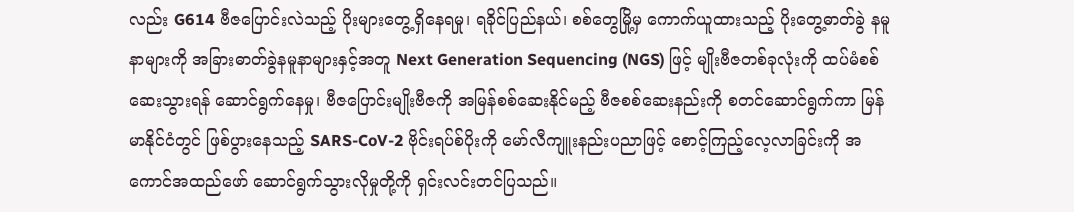လည်း G614 ဗီဇပြောင်းလဲသည့် ပိုးများတွေ့ရှိနေရမှု၊ ရခိုင်ပြည်နယ်၊ စစ်တွေမြို့မှ ကောက်ယူထားသည့် ပိုးတွေ့ဓာတ်ခွဲ နမူနာများကို အခြားဓာတ်ခွဲနမူနာများနှင့်အတူ Next Generation Sequencing (NGS) ဖြင့် မျိုးဗီဇတစ်ခုလုံးကို ထပ်မံစစ်ဆေးသွားရန် ဆောင်ရွက်နေမှု၊ ဗီဇပြောင်းမျိုးဗီဇကို အမြန်စစ်ဆေးနိုင်မည့် ဗီဇစစ်ဆေးနည်းကို စတင်ဆောင်ရွက်ကာ မြန်မာနိုင်ငံတွင် ဖြစ်ပွားနေသည့် SARS-CoV-2 ဗိုင်းရပ်စ်ပိုးကို မော်လီကျူးနည်းပညာဖြင့် စောင့်ကြည့်လေ့လာခြင်းကို အကောင်အထည်ဖော် ဆောင်ရွက်သွားလိုမှုတို့ကို ရှင်းလင်းတင်ပြသည်။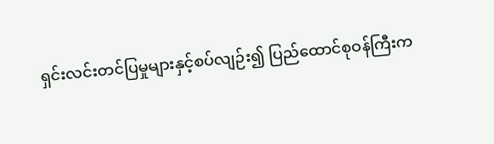ရှင်းလင်းတင်ပြမှုများနှင့်စပ်လျဉ်း၍ ပြည်ထောင်စုဝန်ကြီးက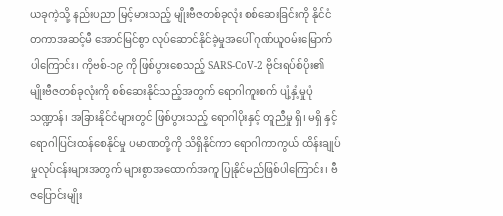ယခုကဲ့သို့ နည်းပညာ မြင့်မားသည့် မျိုးဗီဇတစ်ခုလုံး စစ်ဆေးခြင်းကို နိုင်ငံတကာအဆင့်မီ အောင်မြင်စွာ လုပ်ဆောင်နိုင်ခဲ့မှုအပေါ် ဂုဏ်ယူဝမ်းမြောက်ပါကြောင်း၊ ကိုဗစ်-၁၉ ကို ဖြစ်ပွားစေသည့် SARS-CoV-2 ဗိုင်းရပ်စ်ပိုး၏ မျိုးဗီဇတစ်ခုလုံးကို စစ်ဆေးနိုင်သည့်အတွက် ရောဂါကူးစက် ပျံ့နှံ့မှုပုံသဏ္ဍာန်၊ အခြားနိုင်ငံများတွင် ဖြစ်ပွားသည့် ရောဂါပိုးနှင့် တူညီမှု ရှိ၊ မရှိ နှင့် ရောဂါပြင်းထန်စေနိုင်မှု ပမာဏတို့ကို သိရှိနိုင်ကာ ရောဂါကာကွယ် ထိန်းချုပ်မှုလုပ်ငန်းများအတွက် များစွာအထောက်အကူ ပြုနိုင်မည်ဖြစ်ပါကြောင်း၊ ဗီဇပြောင်းမျိုး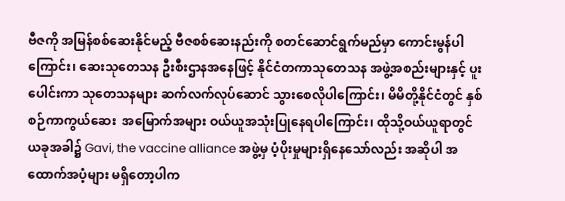ဗီဇကို အမြန်စစ်ဆေးနိုင်မည့် ဗီဇစစ်ဆေးနည်းကို စတင်ဆောင်ရွက်မည်မှာ ကောင်းမွန်ပါကြောင်း၊ ဆေးသုတေသန ဦးစီးဌာနအနေဖြင့် နိုင်ငံတကာသုတေသန အဖွဲ့အစည်းများနှင့် ပူးပေါင်းကာ သုတေသနများ ဆက်လက်လုပ်ဆောင် သွားစေလိုပါကြောင်း၊ မိမိတို့နိုင်ငံတွင် နှစ်စဉ်ကာကွယ်ဆေး  အမြောက်အများ ဝယ်ယူအသုံးပြုနေရပါကြောင်း၊ ထိုသို့ဝယ်ယူရာတွင် ယခုအခါ၌ Gavi, the vaccine alliance အဖွဲ့မှ ပံ့ပိုးမှုများရှိနေသော်လည်း အဆိုပါ အထောက်အပံ့များ မရှိတော့ပါက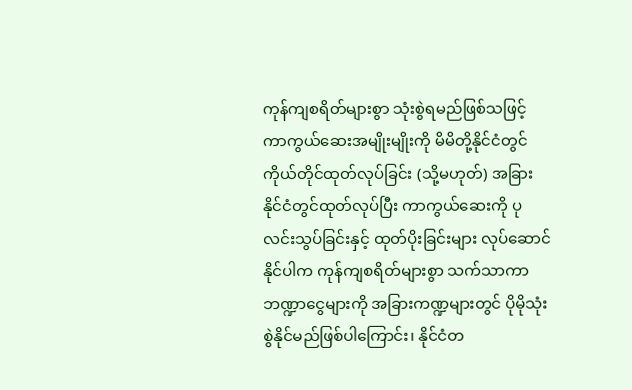ကုန်ကျစရိတ်များစွာ သုံးစွဲရမည်ဖြစ်သဖြင့် ကာကွယ်ဆေးအမျိုးမျိုးကို မိမိတို့နိုင်ငံတွင် ကိုယ်တိုင်ထုတ်လုပ်ခြင်း (သို့မဟုတ်) အခြားနိုင်ငံတွင်ထုတ်လုပ်ပြီး ကာကွယ်ဆေးကို ပုလင်းသွပ်ခြင်းနှင့် ထုတ်ပိုးခြင်းများ လုပ်ဆောင်နိုင်ပါက ကုန်ကျစရိတ်များစွာ သက်သာကာ ဘဏ္ဍာငွေများကို အခြားကဏ္ဍများတွင် ပိုမိုသုံးစွဲနိုင်မည်ဖြစ်ပါကြောင်း၊ နိုင်ငံတ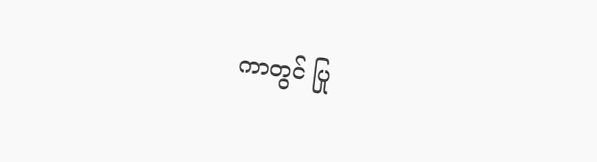ကာတွင် ပြု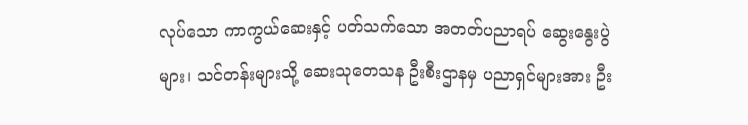လုပ်သော ကာကွယ်ဆေးနှင့် ပတ်သက်သော အတတ်ပညာရပ် ဆွေးနွေးပွဲများ၊ သင်တန်းများသို့ ဆေးသုတေသန ဦးစီးဌာနမှ ပညာရှင်များအား ဦး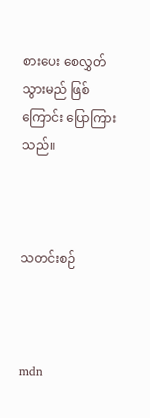စားပေး စေလွှတ်သွားမည် ဖြစ်ကြောင်း ပြောကြားသည်။



သတင်းစဉ်



mdn